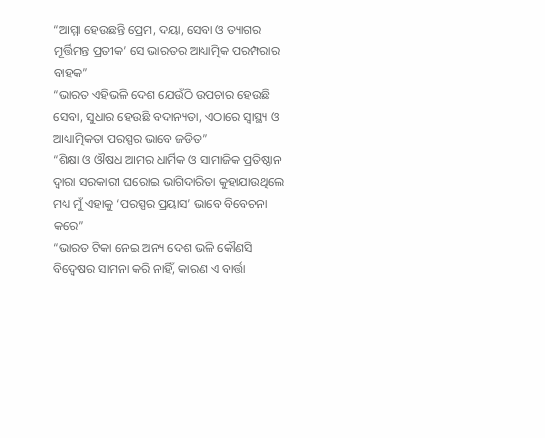“ଆମ୍ମା ହେଉଛନ୍ତି ପ୍ରେମ, ଦୟା, ସେବା ଓ ତ୍ୟାଗର ମୂର୍ତ୍ତିମନ୍ତ ପ୍ରତୀକ’ ସେ ଭାରତର ଆଧ୍ୟାତ୍ମିକ ପରମ୍ପରାର ବାହକ”
“ଭାରତ ଏହିଭଳି ଦେଶ ଯେଉଁଠି ଉପଚାର ହେଉଛି ସେବା, ସୁଧାର ହେଉଛି ବଦାନ୍ୟତା, ଏଠାରେ ସ୍ୱାସ୍ଥ୍ୟ ଓ ଆଧ୍ୟାତ୍ମିକତା ପରସ୍ପର ଭାବେ ଜଡିତ”
“ଶିକ୍ଷା ଓ ଔଷଧ ଆମର ଧାର୍ମିକ ଓ ସାମାଜିକ ପ୍ରତିଷ୍ଠାନ ଦ୍ୱାରା ସରକାରୀ ଘରୋଇ ଭାଗିଦାରିତା କୁହାଯାଉଥିଲେ ମଧ୍ୟ ମୁଁ ଏହାକୁ ‘ପରସ୍ପର ପ୍ରୟାସ’ ଭାବେ ବିବେଚନା କରେ”
“ଭାରତ ଟିକା ନେଇ ଅନ୍ୟ ଦେଶ ଭଳି କୌଣସି ବିଦ୍ୱେଷର ସାମନା କରି ନାହିଁ, କାରଣ ଏ ବାର୍ତ୍ତା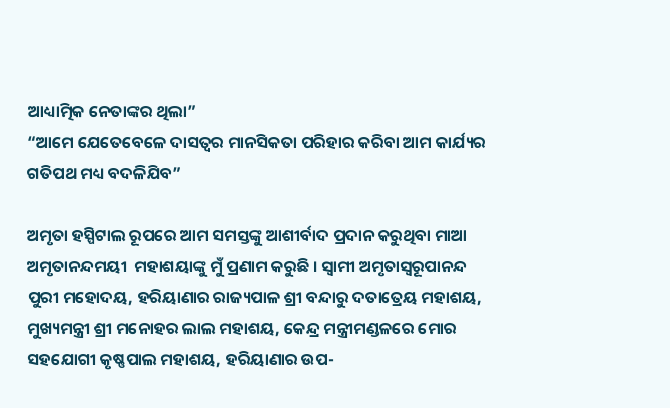ଆଧ୍ୟାତ୍ମିକ ନେତାଙ୍କର ଥିଲା”
“ଆମେ ଯେତେବେଳେ ଦାସତ୍ୱର ମାନସିକତା ପରିହାର କରିବା ଆମ କାର୍ଯ୍ୟର ଗତିପଥ ମଧ୍ୟ ବଦଳିଯିବ”

ଅମୃତା ହସ୍ପିଟାଲ ରୂପରେ ଆମ ସମସ୍ତଙ୍କୁ ଆଶୀର୍ବାଦ ପ୍ରଦାନ କରୁଥିବା ମାଆ ଅମୃତାନନ୍ଦମୟୀ  ମହାଶୟାଙ୍କୁ ମୁଁ ପ୍ରଣାମ କରୁଛି । ସ୍ୱାମୀ ଅମୃତାସ୍ୱରୂପାନନ୍ଦ ପୁରୀ ମହୋଦୟ, ହରିୟାଣାର ରାଜ୍ୟପାଳ ଶ୍ରୀ ବନ୍ଦାରୁ ଦତାତ୍ରେୟ ମହାଶୟ, ମୁଖ୍ୟମନ୍ତ୍ରୀ ଶ୍ରୀ ମନୋହର ଲାଲ ମହାଶୟ, କେନ୍ଦ୍ର ମନ୍ତ୍ରୀମଣ୍ଡଳରେ ମୋର ସହଯୋଗୀ କୃଷ୍ଣପାଲ ମହାଶୟ, ହରିୟାଣାର ଉପ-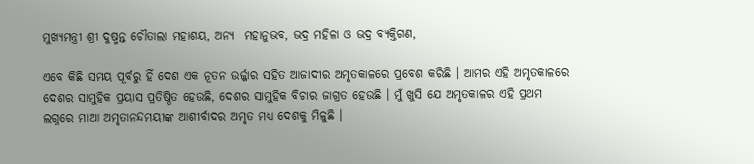ମୁଖ୍ୟମନ୍ତ୍ରୀ ଶ୍ରୀ ଦୁଷ୍ମନ୍ତ ଚୌତାଲା ମହାଶୟ, ଅନ୍ୟ  ମହାନୁଭବ, ଭଦ୍ର ମହିଳା ଓ ଭଦ୍ର ବ୍ୟକ୍ତିଗଣ,

ଏବେ କିଛି ସମୟ ପୂର୍ବରୁ ହିଁ ଦେଶ ଏକ ନୂତନ ଉର୍ଜ୍ଜାର‌ ସହିତ ଆଜାଦୀର ଅମୃତକାଳରେ ପ୍ରବେଶ କରିଛି । ଆମର ଏହି ଅମୃତକାଳରେ ଦେଶର ସାମୁହିକ ପ୍ରୟାସ ପ୍ରତିଷ୍ଠିତ ହେଉଛି, ଦେଶର ସାମୁହିକ ବିଚାର ଜାଗ୍ରତ ହେଉଛି । ମୁଁ ଖୁସି ଯେ ଅମୃତକାଳର ଏହି ପ୍ରଥମ ଲଗ୍ନରେ ମାଆ ଅମୃତାନନ୍ଦମୟୀଙ୍କ ଆଶୀର୍ବାଦର ଅମୃତ ମଧ୍ୟ ଦେଶକୁ ମିଳୁଛି ।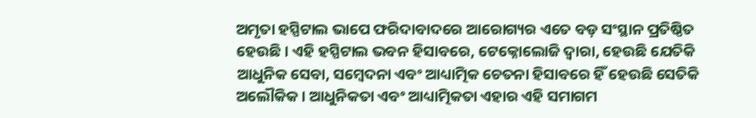ଅମୃତା ହସ୍ପିଟାଲ ଭାପେ ଫରିଦାବାଦରେ ଆରୋଗ୍ୟର ଏତେ ବଡ଼ ସଂସ୍ଥାନ ପ୍ରତିଷ୍ଠିତ ହେଉଛି । ଏହି ହସ୍ପିଟାଲ ଭବନ ହିସାବରେ, ଟେକ୍ନୋଲୋଜି ଦ୍ୱାରା, ହେଉଛି ଯେତିକି ଆଧୁନିକ ସେବା, ସମ୍ବେଦନା ଏବଂ ଆଧ୍ୟାତ୍ମିକ ଚେତନା ହିସାବରେ ହିଁ ହେଉଛି ସେତିକି ଅଲୌକିକ । ଆଧୁନିକତା ଏବଂ ଆଧ୍ୟାତ୍ମିକତା ଏହାର ଏହି ସମାଗମ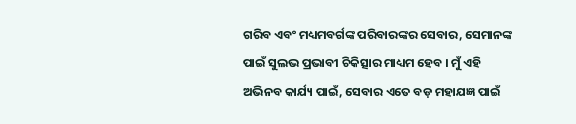ଗରିବ ଏବଂ ମଧ୍ୟମବର୍ଗଙ୍କ ପରିବାରଙ୍କର ସେବାର, ସେମାନଙ୍କ ପାଇଁ ସୁଲଭ ପ୍ରଭାବୀ ଚିକିତ୍ସାର ମାଧ୍ୟମ ହେବ । ମୁଁ ଏହି ଅଭିନବ କାର୍ଯ୍ୟ ପାଇଁ, ସେବାର ଏତେ ବଡ଼ ମହାଯଜ୍ଞ ପାଇଁ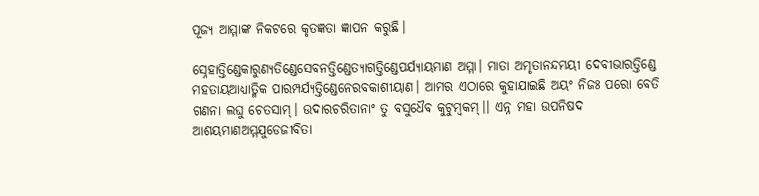ପୂଜ୍ୟ ଆମ୍ମାଙ୍କ ନିକଟରେ କୃତଜ୍ଞତା ଜ୍ଞାପନ କରୁଛି।

ସ୍ନେହାତ୍ତିଣ୍ଡେକାରୁଣ୍ୟତିଣ୍ଡେସେବନତ୍ତିଣ୍ଡେତ୍ୟାଗତ୍ତିଣ୍ଡେପର୍ଯ୍ୟାୟମାଣ ଅମ୍ମା। ମାତା ଅମୃତାନନ୍ଦମୟୀ ଦେବୀଭାରତ୍ତିଣ୍ଡେ ମହତାୟଆଧ୍ୟାତ୍ମିକ ପାରମ୍ପର୍ଯ୍ୟତ୍ତିଣ୍ଡେନେରବକାଶୀୟାଣ। ଆମର ଏଠାରେ କୁହାଯାଇଛି ଅୟଂ ନିଜଃ ପରୋ ବେତି ଗଣନା ଲଘୁ ଚେତସାମ୍। ଉଦାରଚରିତାନାଂ ତୁ ବସୁଧୈବ କୁଟୁମ୍ବକମ୍।। ଏନ୍ନ ମହା ଉପନିଷଦ ଆଶୟମାଣଅମ୍ମଯୁଡେଜୀବିତା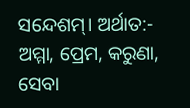ସନ୍ଦେଶମ୍। ଅର୍ଥାତ:- ଅମ୍ମା, ପ୍ରେମ, କରୁଣା, ସେବା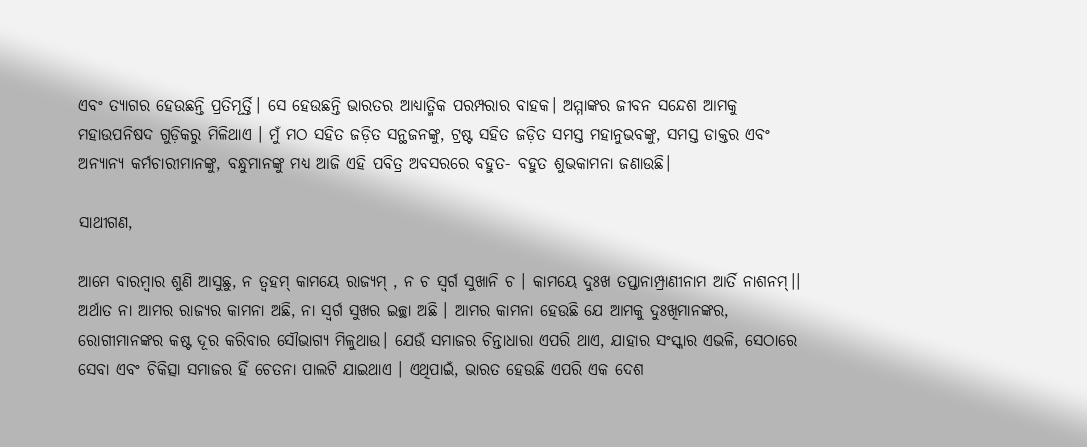ଏବଂ ତ୍ୟାଗର ହେଉଛନ୍ତି ପ୍ରତିମୂର୍ତ୍ତି। ସେ ହେଉଛନ୍ତି ଭାରତର ଆଧ୍ୟାତ୍ମିକ ପରମ୍ପରାର ବାହକ। ଅମ୍ମାଙ୍କର ଜୀବନ ସନ୍ଦେଶ ଆମକୁ ମହାଉପନିଷଦ ଗୁଡ଼ିକରୁ ମିଳିଥାଏ । ମୁଁ ମଠ ସହିତ ଜଡ଼ିତ ସନ୍ଥଜନଙ୍କୁ, ଟ୍ରଷ୍ଟ ସହିତ ଜଡ଼ିତ ସମସ୍ତ ମହାନୁଭବଙ୍କୁ, ସମସ୍ତ ଡାକ୍ତର ଏବଂ ଅନ୍ୟାନ୍ୟ କର୍ମଚାରୀମାନଙ୍କୁ, ବନ୍ଧୁମାନଙ୍କୁ ମଧ୍ୟ ଆଜି ଏହି ପବିତ୍ର ଅବସରରେ ବହୁତ- ବହୁତ ଶୁଭକାମନା ଜଣାଉଛି।

ସାଥୀଗଣ,

ଆମେ ବାରମ୍ବାର ଶୁଣି ଆସୁଛୁ, ନ ତ୍ବହମ୍ କାମୟେ ରାଜ୍ୟମ୍ , ନ ଚ ସ୍ବର୍ଗ ସୁଖାନି ଚ । କାମୟେ ଦୁଃଖ ତପ୍ତାନାମ୍ପ୍ରାଣୀନାମ ଆର୍ତି ନାଶନମ୍।।  ଅର୍ଥାତ ନା ଆମର ରାଜ୍ୟର କାମନା ଅଛି, ନା ସ୍ୱର୍ଗ ସୁଖର ଇଚ୍ଛା ଅଛି । ଆମର କାମନା ହେଉଛି ଯେ ଆମକୁ ଦୁଃଖିମାନଙ୍କର, ରୋଗୀମାନଙ୍କର କଷ୍ଟ ଦୂର କରିବାର ସୌଭାଗ୍ୟ ମିଳୁଥାଉ। ଯେଉଁ ସମାଜର ଚିନ୍ତାଧାରା ଏପରି ଥାଏ, ଯାହାର ସଂସ୍କାର ଏଭଳି, ସେଠାରେ ସେବା ଏବଂ ଚିକିତ୍ସା ସମାଜର ହିଁ ଚେତନା ପାଲଟି ଯାଇଥାଏ । ଏଥିପାଇଁ, ଭାରତ ହେଉଛି ଏପରି ଏକ ଦେଶ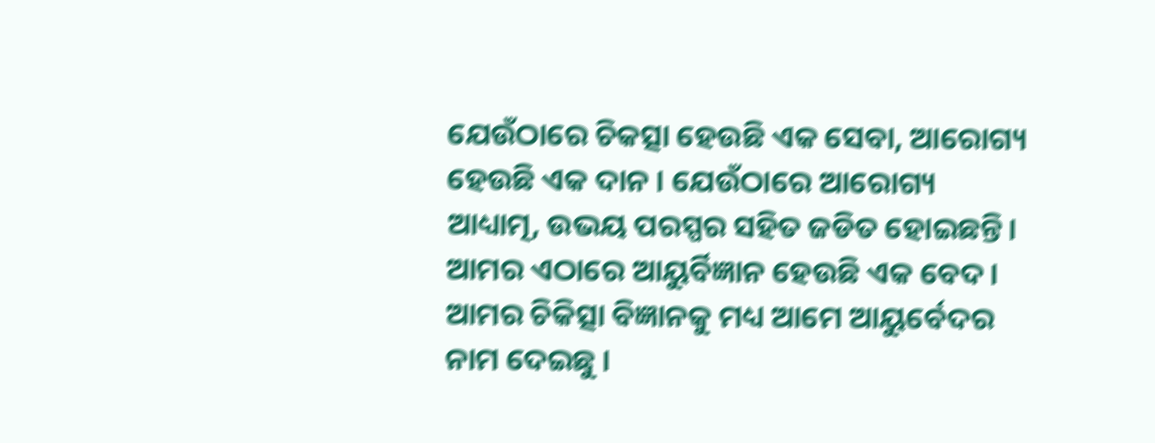ଯେଉଁଠାରେ ଚିକତ୍ସା ହେଉଛି ଏକ ସେବା, ଆରୋଗ୍ୟ ହେଉଛି ଏକ ଦାନ । ଯେଉଁଠାରେ ଆରୋଗ୍ୟ ଆଧ୍ୟାତ୍ମ, ଉଭୟ ପରସ୍ପର ସହିତ ଜଡିତ ହୋଇଛନ୍ତି। ଆମର ଏଠାରେ ଆୟୁର୍ବିଜ୍ଞାନ ହେଉଛି ଏକ ବେଦ। ଆମର ଚିକିତ୍ସା ବିଜ୍ଞାନକୁ ମଧ୍ୟ ଆମେ ଆୟୁର୍ବେଦର ନାମ ଦେଇଛୁ ।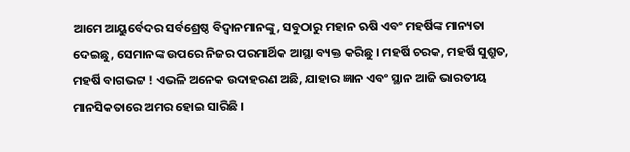ଆମେ ଆୟୁର୍ବେଦର ସର୍ବଶ୍ରେଷ୍ଠ ବିଦ୍ୱାନମାନଙ୍କୁ, ସବୁଠାରୁ ମହାନ ଋଷି ଏବଂ ମହର୍ଷିଙ୍କ ମାନ୍ୟତା ଦେଇଛୁ, ସେମାନଙ୍କ ଉପରେ ନିଜର ପରମାର୍ଥିକ ଆସ୍ଥା ବ୍ୟକ୍ତ କରିଛୁ । ମହର୍ଷି ଚରକ, ମହର୍ଷି ସୁଶ୍ରୁତ, ମହର୍ଷି ବାଗଭଟ୍ଟ ! ଏଭଳି ଅନେକ ଉଦାହରଣ ଅଛି, ଯାହାର ଜ୍ଞାନ ଏବଂ ସ୍ଥାନ ଆଜି ଭାରତୀୟ ମାନସିକତାରେ ଅମର ହୋଇ ସାରିଛି ।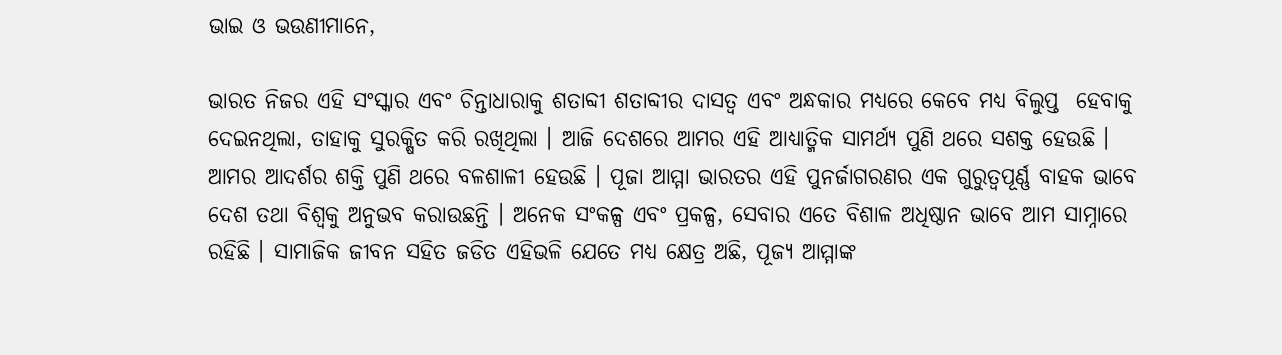ଭାଇ ଓ ଭଉଣୀମାନେ,

ଭାରତ ନିଜର ଏହି ସଂସ୍କାର ଏବଂ ଚିନ୍ତାଧାରାକୁ ଶତାବ୍ଦୀ ଶତାବ୍ଦୀର ଦାସତ୍ୱ ଏବଂ ଅନ୍ଧକାର ମଧ୍ୟରେ କେବେ ମଧ୍ୟ ବିଲୁପ୍ତ  ହେବାକୁ ଦେଇନଥିଲା, ତାହାକୁ ସୁରକ୍ଷିତ କରି ରଖିଥିଲା । ଆଜି ଦେଶରେ ଆମର ଏହି ଆଧ୍ୟାତ୍ମିକ ସାମର୍ଥ୍ୟ ପୁଣି ଥରେ ସଶକ୍ତ ହେଉଛି । ଆମର ଆଦର୍ଶର ଶକ୍ତି ପୁଣି ଥରେ ବଳଶାଳୀ ହେଉଛି । ପୂଜା ଆମ୍ମା ଭାରତର ଏହି ପୁନର୍ଜାଗରଣର ଏକ ଗୁରୁତ୍ୱପୂର୍ଣ୍ଣ ବାହକ ଭାବେ ଦେଶ ତଥା ବିଶ୍ୱକୁ ଅନୁଭବ କରାଉଛନ୍ତି । ଅନେକ ସଂକଳ୍ପ ଏବଂ ପ୍ରକଳ୍ପ, ସେବାର ଏତେ ବିଶାଳ ଅଧିଷ୍ଠାନ ଭାବେ ଆମ ସାମ୍ନାରେ ରହିଛି । ସାମାଜିକ ଜୀବନ ସହିତ ଜଡିତ ଏହିଭଳି ଯେତେ ମଧ୍ୟ କ୍ଷେତ୍ର ଅଛି, ପୂଜ୍ୟ ଆମ୍ମାଙ୍କ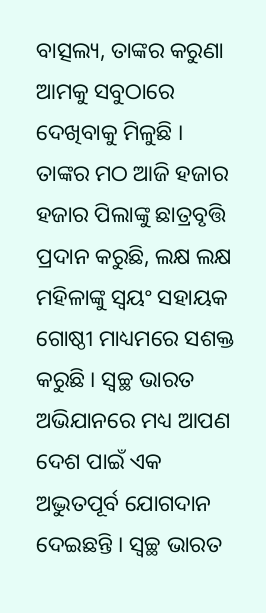ବାତ୍ସଲ୍ୟ, ତାଙ୍କର କରୁଣା ଆମକୁ ସବୁଠାରେ ଦେଖିବାକୁ ମିଳୁଛି । ତାଙ୍କର ମଠ ଆଜି ହଜାର ହଜାର ପିଲାଙ୍କୁ ଛାତ୍ରବୃତ୍ତି ପ୍ରଦାନ କରୁଛି, ଲକ୍ଷ ଲକ୍ଷ ମହିଳାଙ୍କୁ ସ୍ୱୟଂ ସହାୟକ ଗୋଷ୍ଠୀ ମାଧ୍ୟମରେ ସଶକ୍ତ କରୁଛି । ସ୍ବଚ୍ଛ ଭାରତ ଅଭିଯାନରେ ମଧ୍ୟ ଆପଣ ଦେଶ ପାଇଁ ଏକ ଅଦ୍ଭୁତପୂର୍ବ ଯୋଗଦାନ ଦେଇଛନ୍ତି । ସ୍ବଚ୍ଛ ଭାରତ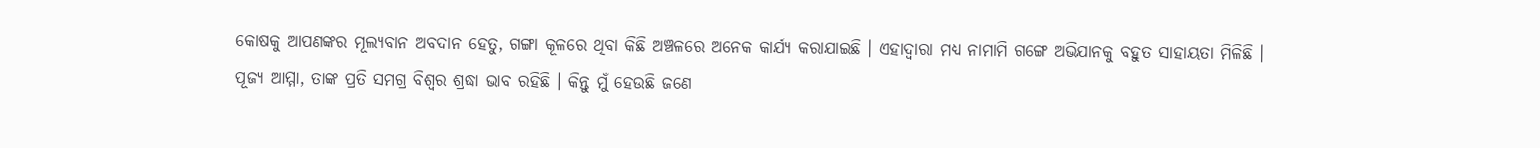କୋଷକୁ ଆପଣଙ୍କର ମୂଲ୍ୟବାନ ଅବଦାନ ହେତୁ, ଗଙ୍ଗା କୂଳରେ ଥିବା କିଛି ଅଞ୍ଚଳରେ ଅନେକ କାର୍ଯ୍ୟ କରାଯାଇଛି । ଏହାଦ୍ବାରା ମଧ୍ୟ ନାମାମି ଗଙ୍ଗେ ଅଭିଯାନକୁ ବହୁତ ସାହାୟତା ମିଳିଛି । ପୂଜ୍ୟ ଆମ୍ମା, ତାଙ୍କ ପ୍ରତି ସମଗ୍ର ବିଶ୍ୱର ଶ୍ରଦ୍ଧା ଭାବ ରହିଛି । କିନ୍ତୁ ମୁଁ ହେଉଛି ଜଣେ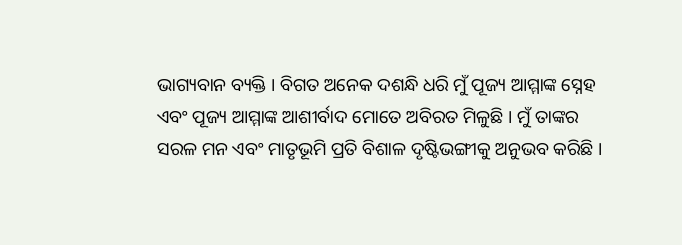ଭାଗ୍ୟବାନ ବ୍ୟକ୍ତି । ବିଗତ ଅନେକ ଦଶନ୍ଧି ଧରି ମୁଁ ପୂଜ୍ୟ ଆମ୍ମାଙ୍କ ସ୍ନେହ ଏବଂ ପୂଜ୍ୟ ଆମ୍ମାଙ୍କ ଆଶୀର୍ବାଦ ମୋତେ ଅବିରତ ମିଳୁଛି । ମୁଁ ତାଙ୍କର ସରଳ ମନ ଏବଂ ମାତୃଭୂମି ପ୍ରତି ବିଶାଳ ଦୃଷ୍ଟିଭଙ୍ଗୀକୁ ଅନୁଭବ କରିଛି ।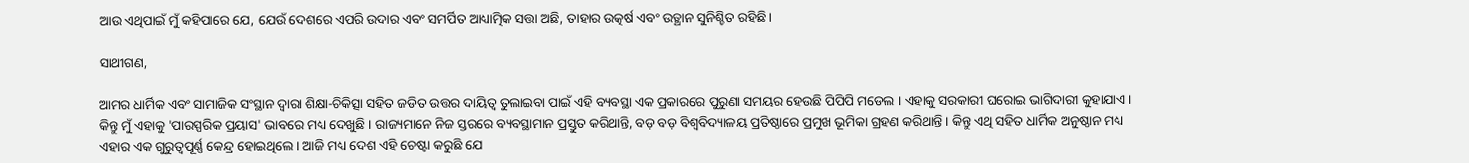ଆଉ ଏଥିପାଇଁ ମୁଁ କହିପାରେ ଯେ, ଯେଉଁ ଦେଶରେ ଏପରି ଉଦାର ଏବଂ ସମର୍ପିତ ଆଧ୍ୟାତ୍ମିକ ସତ୍ତା ଅଛି, ତାହାର ଉତ୍କର୍ଷ ଏବଂ ଉତ୍ଥାନ ସୁନିଶ୍ଚିତ ରହିଛି।

ସାଥୀଗଣ,

ଆମର ଧାର୍ମିକ ଏବଂ ସାମାଜିକ ସଂସ୍ଥାନ ଦ୍ୱାରା ଶିକ୍ଷା-ଚିକିତ୍ସା ସହିତ ଜଡିତ ଉତ୍ତର ‌ଦାୟିତ୍ୱ ତୁଲାଇବା ପାଇଁ ଏହି ବ୍ୟବସ୍ଥା ଏକ ପ୍ରକାରରେ ପୁରୁଣା ସମୟର ହେଉଛି ପିପିପି ମଡେଲ । ଏହାକୁ ସରକାରୀ ଘରୋଇ ଭାଗିଦାରୀ କୁହାଯାଏ। କିନ୍ତୁ ମୁଁ ଏହାକୁ 'ପାରସ୍ପରିକ ପ୍ରୟାସ' ଭାବରେ ମଧ୍ୟ ଦେଖୁଛି । ରାଜ୍ୟମାନେ ନିଜ ସ୍ତରରେ ବ୍ୟବସ୍ଥାମାନ ପ୍ରସ୍ତୁତ କରିଥାନ୍ତି, ବଡ଼ ବଡ଼ ବିଶ୍ୱବିଦ୍ୟାଳୟ ପ୍ରତିଷ୍ଠାରେ ପ୍ରମୁଖ ଭୂମିକା ଗ୍ରହଣ କରିଥାନ୍ତି । କିନ୍ତୁ ଏଥି ସହିତ ଧାର୍ମିକ ଅନୁଷ୍ଠାନ ମଧ୍ୟ ଏହାର ଏକ ଗୁରୁତ୍ୱପୂର୍ଣ୍ଣ କେନ୍ଦ୍ର ହୋଇଥିଲେ । ଆଜି ମଧ୍ୟ ଦେଶ ଏହି ଚେଷ୍ଟା କରୁଛି ଯେ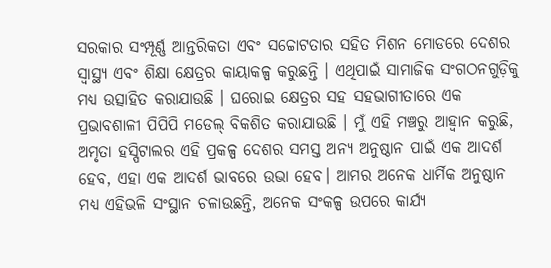ସରକାର ସଂମ୍ପୂର୍ଣ୍ଣ ଆନ୍ତରିକତା ଏବଂ ସଚ୍ଚୋଟତାର ସହିତ ମିଶନ ମୋଡରେ ଦେଶର ସ୍ୱାସ୍ଥ୍ୟ ଏବଂ ଶିକ୍ଷା କ୍ଷେତ୍ରର କାୟାକଳ୍ପ କରୁଛନ୍ତି । ଏଥିପାଇଁ ସାମାଜିକ ସଂଗଠନଗୁଡ଼ିକୁ ମଧ୍ୟ ଉତ୍ସାହିତ କରାଯାଉଛି । ଘରୋଇ କ୍ଷେତ୍ରର ସହ ସହଭାଗୀତାରେ ଏକ ପ୍ରଭାବଶାଳୀ ପିପିପି ମଡେଲ୍ ବିକଶିତ କରାଯାଉଛି । ମୁଁ ଏହି ମଞ୍ଚରୁ ଆହ୍ବାନ କରୁଛି, ଅମୃତା ହସ୍ପିଟାଲର ଏହି ପ୍ରକଳ୍ପ ଦେଶର ସମସ୍ତ ଅନ୍ୟ ଅନୁଷ୍ଠାନ ପାଇଁ ଏକ ଆଦର୍ଶ ହେବ, ଏହା ଏକ ଆଦର୍ଶ ଭାବରେ ଉଭା ହେବ। ଆମର ଅନେକ ଧାର୍ମିକ ଅନୁଷ୍ଠାନ ମଧ୍ୟ ଏହିଭଳି ସଂସ୍ଥାନ ଚଳାଉଛନ୍ତି, ଅନେକ ସଂକଳ୍ପ ଉପରେ କାର୍ଯ୍ୟ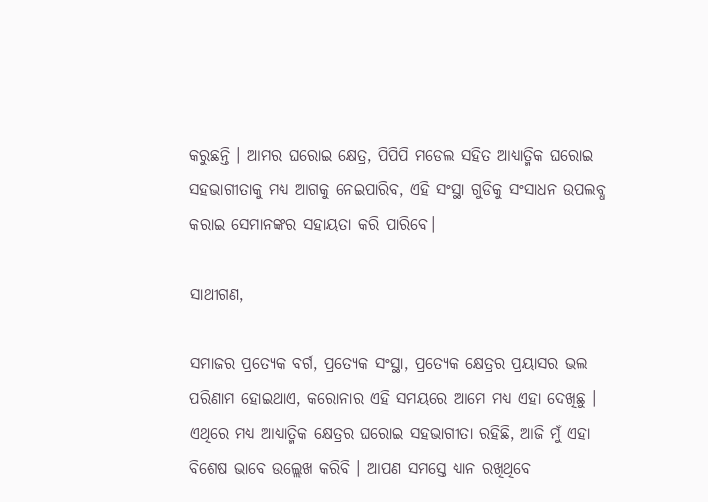କରୁଛନ୍ତି । ଆମର ଘରୋଇ କ୍ଷେତ୍ର, ପିପିପି ମଡେଲ ସହିତ ଆଧ୍ୟାତ୍ମିକ ଘରୋଇ ସହଭାଗୀତାକୁ ମଧ୍ୟ ଆଗକୁ ନେଇପାରିବ, ଏହି ସଂସ୍ଥା ଗୁଡିକୁ ସଂସାଧନ ଉପଲବ୍ଧ କରାଇ ସେମାନଙ୍କର ସହାୟତା କରି ପାରିବେ।

ସାଥୀଗଣ,

ସମାଜର ପ୍ରତ୍ୟେକ ବର୍ଗ, ପ୍ରତ୍ୟେକ ସଂସ୍ଥା, ପ୍ରତ୍ୟେକ କ୍ଷେତ୍ରର ପ୍ରୟାସର ଭଲ ପରିଣାମ ହୋଇଥାଏ, କରୋନାର ଏହି ସମୟରେ ଆମେ ମଧ୍ୟ ଏହା ଦେଖିଛୁ । ଏଥିରେ ମଧ୍ୟ ଆଧ୍ୟାତ୍ମିକ କ୍ଷେତ୍ରର ଘରୋଇ ସହଭାଗୀତା ରହିଛି, ଆଜି ମୁଁ ଏହା ବିଶେଷ ଭାବେ ଉଲ୍ଲେଖ କରିବି । ଆପଣ ସମସ୍ତେ ଧ୍ୟାନ ରଖିଥିବେ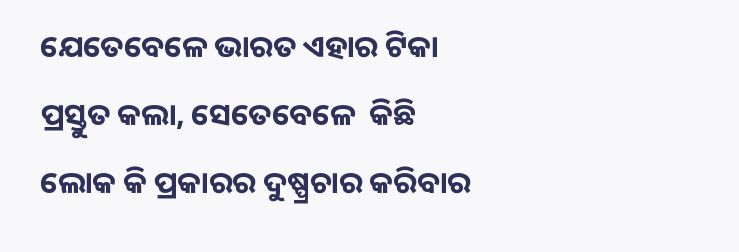ଯେତେବେଳେ ଭାରତ ଏହାର ଟିକା ପ୍ରସ୍ତୁତ କଲା, ସେତେବେଳେ  କିଛି ଲୋକ କି ପ୍ରକାରର ଦୁଷ୍ପ୍ରଚାର କରିବାର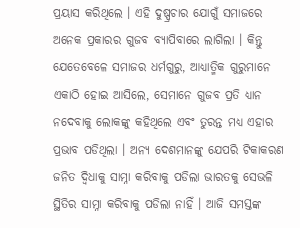ପ୍ରୟାସ କରିଥିଲେ । ଏହି ଦୁଷ୍ପ୍ରଚାର ଯୋଗୁଁ ସମାଜରେ ଅନେକ ପ୍ରକାରର ଗୁଜବ ବ୍ୟାପିବାରେ ଲାଗିଲା । କିନ୍ତୁ ଯେତେବେଳେ ସମାଜର ଧର୍ମଗୁରୁ, ଆଧ୍ୟାତ୍ମିକ ଗୁରୁମାନେ ଏକାଠି ହୋଇ ଆସିଲେ, ସେମାନେ ଗୁଜବ ପ୍ରତି ଧ୍ୟାନ ନଦେବାକୁ ଲୋକଙ୍କୁ କହିଥିଲେ ଏବଂ ତୁରନ୍ତ ମଧ୍ୟ ଏହାର ପ୍ରଭାବ ପଡିଥିଲା । ଅନ୍ୟ ଦେଶମାନଙ୍କୁ ଯେପରି ଟିକାକରଣ ଜନିତ ଦ୍ୱିଧାକୁ ସାମ୍ନା କରିବାକୁ ପଡିଲା ଭାରତକୁ ସେଭଳି ସ୍ଥିତିର ସାମ୍ନା କରିବାକୁ ପଡିଲା ନାହିଁ । ଆଜି ସମସ୍ତଙ୍କ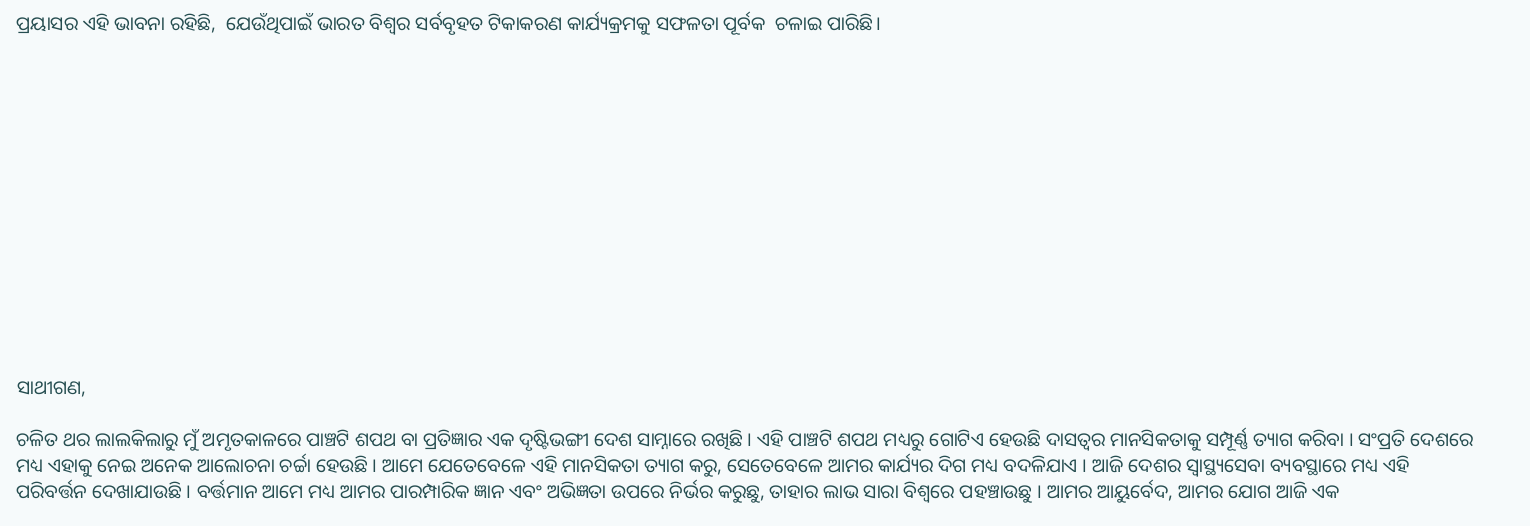ପ୍ରୟାସର ଏହି ଭାବନା ରହିଛି,  ଯେଉଁଥିପାଇଁ ଭାରତ ବିଶ୍ୱର ସର୍ବବୃହତ ଟିକାକରଣ କାର୍ଯ୍ୟକ୍ରମକୁ ସଫଳତା ପୂର୍ବକ  ଚଳାଇ ପାରିଛି।













ସାଥୀଗଣ,

ଚଳିତ ଥର ଲାଲକିଲାରୁ ମୁଁ ଅମୃତକାଳରେ ପାଞ୍ଚଟି ଶପଥ ବା ପ୍ରତିଜ୍ଞାର ଏକ ଦୃଷ୍ଟିଭଙ୍ଗୀ ଦେଶ ସାମ୍ନାରେ ରଖିଛି । ଏହି ପାଞ୍ଚଟି ଶପଥ ମଧ୍ୟରୁ ଗୋଟିଏ ହେଉଛି ଦାସତ୍ୱର ମାନସିକତାକୁ ସମ୍ପୂର୍ଣ୍ଣ ତ୍ୟାଗ କରିବା । ସଂପ୍ରତି ଦେଶରେ ମଧ୍ୟ ଏହାକୁ ନେଇ ଅନେକ ଆଲୋଚନା ଚର୍ଚ୍ଚା ହେଉଛି । ଆମେ ଯେତେବେଳେ ଏହି ମାନସିକତା ତ୍ୟାଗ କରୁ, ସେତେବେଳେ ଆମର କାର୍ଯ୍ୟର ଦିଗ ମଧ୍ୟ ବଦଳିଯାଏ । ଆଜି ଦେଶର ସ୍ୱାସ୍ଥ୍ୟସେବା ବ୍ୟବସ୍ଥାରେ ମଧ୍ୟ ଏହି ପରିବର୍ତ୍ତନ ଦେଖାଯାଉଛି । ବର୍ତ୍ତମାନ ଆମେ ମଧ୍ୟ ଆମର ପାରମ୍ପାରିକ ଜ୍ଞାନ ଏବଂ ଅଭିଜ୍ଞତା ଉପରେ ନିର୍ଭର କରୁଛୁ, ତାହାର ଲାଭ ସାରା ବିଶ୍ବରେ ପହଞ୍ଚାଉଛୁ । ଆମର ଆୟୁର୍ବେଦ, ଆମର ଯୋଗ ଆଜି ଏକ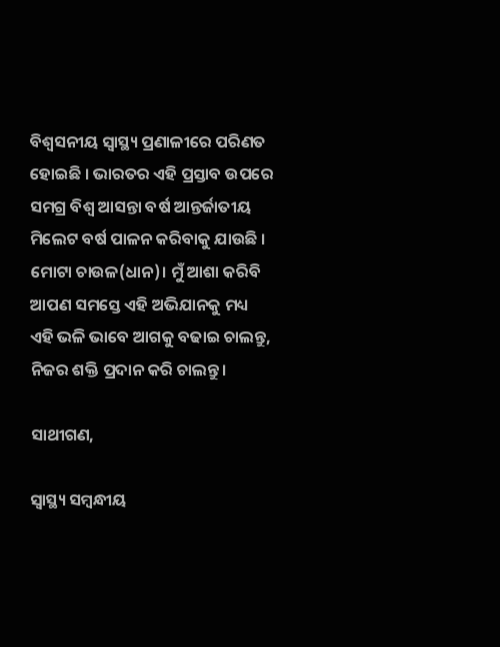ବିଶ୍ବସନୀୟ ସ୍ବାସ୍ଥ୍ୟ ପ୍ରଣାଳୀରେ ପରିଣତ ହୋଇଛି । ଭାରତର ଏହି ପ୍ରସ୍ତାବ ଉପରେ ସମଗ୍ର ବିଶ୍ୱ ଆସନ୍ତା ବର୍ଷ ଆନ୍ତର୍ଜାତୀୟ ମିଲେଟ ବର୍ଷ ପାଳନ କରିବାକୁ ଯାଉଛି । ମୋଟା ଚାଉଳ(ଧାନ)। ମୁଁ ଆଶା କରିବି ଆପଣ ସମସ୍ତେ ଏହି ଅଭିଯାନକୁ ମଧ୍ୟ ଏହି ଭଳି ଭାବେ ଆଗକୁ ବଢାଇ ଚାଲନ୍ତୁ, ନିଜର ଶକ୍ତି ପ୍ରଦାନ କରି ଚାଲନ୍ତୁ।

ସାଥୀଗଣ,

ସ୍ୱାସ୍ଥ୍ୟ ସମ୍ବନ୍ଧୀୟ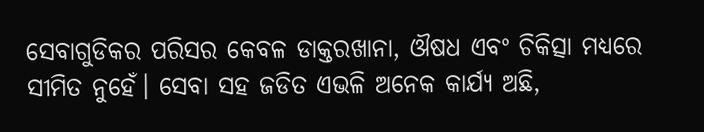ସେବାଗୁଡିକର ପରିସର କେବଳ ଡାକ୍ତରଖାନା, ଔଷଧ ଏବଂ ଚିକିତ୍ସା ମଧ୍ୟରେ ସୀମିତ ନୁହେଁ। ସେବା ସହ ଜଡିତ ଏଭଳି ଅନେକ କାର୍ଯ୍ୟ ଅଛି,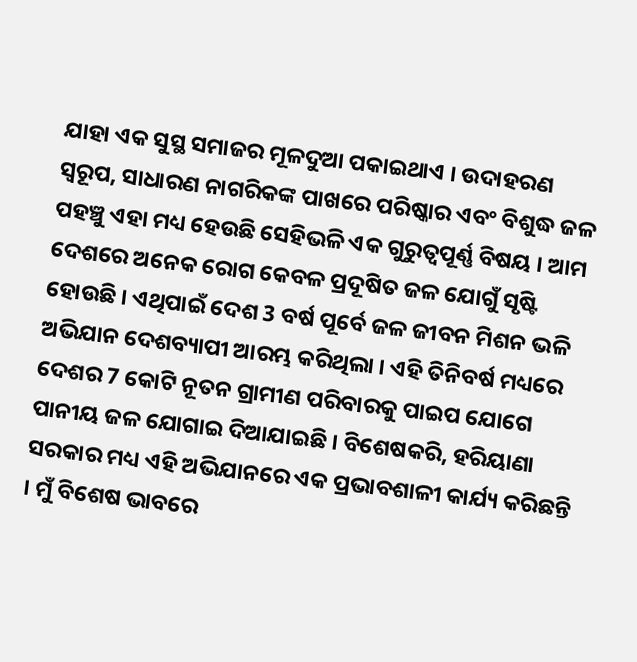ଯାହା ଏକ ସୁସ୍ଥ ସମାଜର ମୂଳଦୁଆ ପକାଇଥାଏ । ଉଦାହରଣ ସ୍ୱରୂପ, ସାଧାରଣ ନାଗରିକଙ୍କ ପାଖରେ ପରିଷ୍କାର ଏବଂ ବିଶୁଦ୍ଧ ଜଳ ପହଞ୍ଚୁ ଏହା ମଧ୍ୟ ହେଉଛି ସେହିଭଳି ଏକ ଗୁରୁତ୍ୱପୂର୍ଣ୍ଣ ବିଷୟ । ଆମ ଦେଶରେ ଅନେକ ରୋଗ କେବଳ ପ୍ରଦୂଷିତ ଜଳ ଯୋଗୁଁ ସୃଷ୍ଟି ହୋଉଛି । ଏଥିପାଇଁ ଦେଶ 3 ବର୍ଷ ପୂର୍ବେ ଜଳ ଜୀବନ ମିଶନ ଭଳି ଅଭିଯାନ ଦେଶବ୍ୟାପୀ ଆରମ୍ଭ କରିଥିଲା । ଏହି ତିନିବର୍ଷ ମଧ୍ୟରେ ଦେଶର 7 କୋଟି ନୂତନ ଗ୍ରାମୀଣ ପରିବାରକୁ ପାଇପ ଯୋଗେ ପାନୀୟ ଜଳ ଯୋଗାଇ ଦିଆଯାଇଛି । ବିଶେଷକରି, ହରିୟାଣା ସରକାର ମଧ୍ୟ ଏହି ଅଭିଯାନରେ ଏକ ପ୍ରଭାବଶାଳୀ କାର୍ଯ୍ୟ କରିଛନ୍ତି । ମୁଁ ବିଶେଷ ଭାବରେ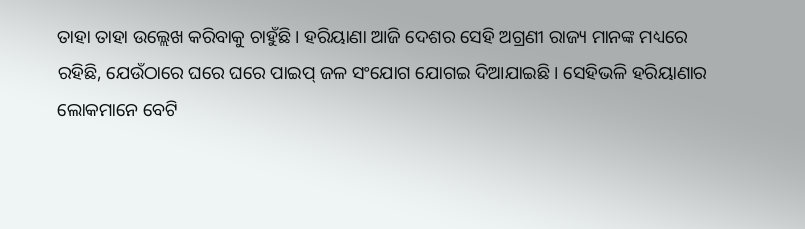ତାହା ତାହା ଉଲ୍ଲେଖ କରିବାକୁ ଚାହୁଁଛି । ହରିୟାଣା ଆଜି ଦେଶର ସେହି ଅଗ୍ରଣୀ ରାଜ୍ୟ ମାନଙ୍କ ମଧ୍ୟରେ ରହିଛି, ଯେଉଁଠାରେ ଘ‌ରେ ଘରେ ପାଇପ୍ ଜଳ ସଂଯୋଗ ଯୋଗଇ ଦିଆଯାଇଛି । ସେହିଭଳି ହରିୟାଣାର ଲୋକମାନେ ବେଟି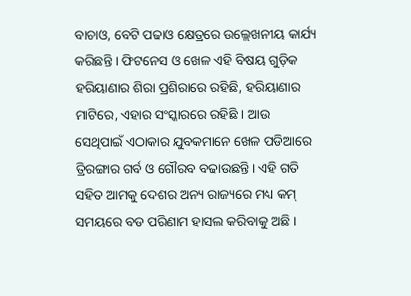ବାଚାଓ, ବେଟି ପଢାଓ କ୍ଷେତ୍ରରେ ଉଲ୍ଲେଖନୀୟ କାର୍ଯ୍ୟ କରିଛନ୍ତି । ଫିଟନେସ ଓ ଖେଳ ଏହି ବିଷୟ ଗୁଡ଼ିକ ହରିୟାଣାର ଶିରା ପ୍ରଶିରାରେ ରହିଛି, ହରିୟାଣାର ମାଟିରେ, ଏହାର ସଂସ୍କାରରେ ରହିଛି । ଆଉ ସେଥିପାଇଁ ଏଠାକାର ଯୁବକମାନେ ଖେଳ ପଡିଆରେ ତ୍ରିରଙ୍ଗାର ଗର୍ବ ଓ ଗୌରବ ବଢାଉଛନ୍ତି। ଏହି ଗତି ସହିତ ଆମକୁ ଦେଶର ଅନ୍ୟ ରାଜ୍ୟରେ ମଧ୍ୟ କମ୍ ସମୟରେ ବଡ ପରିଣାମ ହାସଲ କରିବାକୁ ଅଛି ।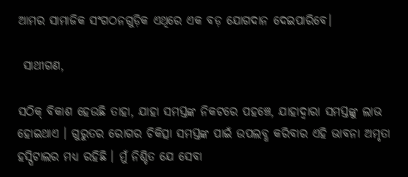ଆମର ସାମାଜିକ ସଂଗଠନଗୁଡ଼ିକ ଏଥିରେ ଏକ ବଡ଼ ଯୋଗଦାନ ଦେଇପାରିବେ।

 ସାଥୀଗଣ,

ସଠିକ୍ ବିକାଶ ହେଉଛି ତାହା, ଯାହା ସମସ୍ତଙ୍କ ନିକଟରେ ପହଞ୍ଚେ, ଯାହାଦ୍ବାରା ସମସ୍ତଙ୍କୁ ଲାଭ ହୋଇଥାଏ । ଗୁରୁତର ରୋଗର ଚିକିତ୍ସା ସମସ୍ତଙ୍କ ପାଇଁ ଉପଲବ୍ଧ କରିବାର ଏହି ଭାବନା ଅମୃତା ହସ୍ପିଟାଲର ମଧ୍ୟ ରହିଛି । ମୁଁ ନିଶ୍ଚିତ ଯେ ସେବା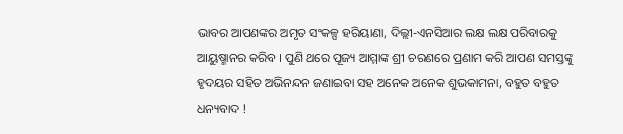ଭାବର ଆପଣଙ୍କର ଅମୃତ ସଂକଳ୍ପ ହରିୟାଣା, ଦିଲ୍ଲୀ-ଏନସିଆର ଲକ୍ଷ ଲକ୍ଷ ପରିବାରକୁ ଆୟୁଷ୍ମାନର କରିବ । ପୁଣି ଥରେ ପୂଜ୍ୟ ଆମ୍ମାଙ୍କ ଶ୍ରୀ ଚରଣରେ ପ୍ରଣାମ କରି ଆପଣ ସମସ୍ତଙ୍କୁ ହୃଦୟର ସହିତ ଅଭିନନ୍ଦନ ଜଣାଇବା ସହ ଅନେକ ଅନେକ ଶୁଭକାମନା, ବହୁତ ବହୁତ ଧନ୍ୟବାଦ !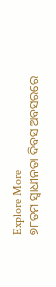Explore More
୭୮ତମ ସ୍ୱାଧୀନତା ଦିବସ ଅବସରରେ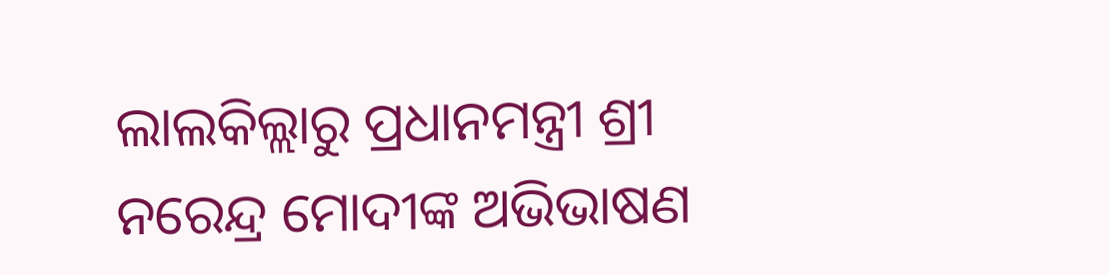ଲାଲକିଲ୍ଲାରୁ ପ୍ରଧାନମନ୍ତ୍ରୀ ଶ୍ରୀ ନରେନ୍ଦ୍ର ମୋଦୀଙ୍କ ଅଭିଭାଷଣ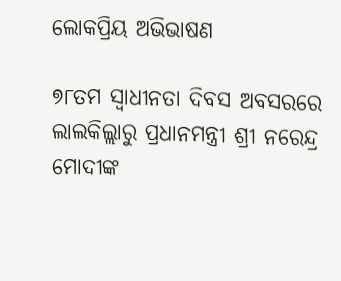ଲୋକପ୍ରିୟ ଅଭିଭାଷଣ

୭୮ତମ ସ୍ୱାଧୀନତା ଦିବସ ଅବସରରେ ଲାଲକିଲ୍ଲାରୁ ପ୍ରଧାନମନ୍ତ୍ରୀ ଶ୍ରୀ ନରେନ୍ଦ୍ର ମୋଦୀଙ୍କ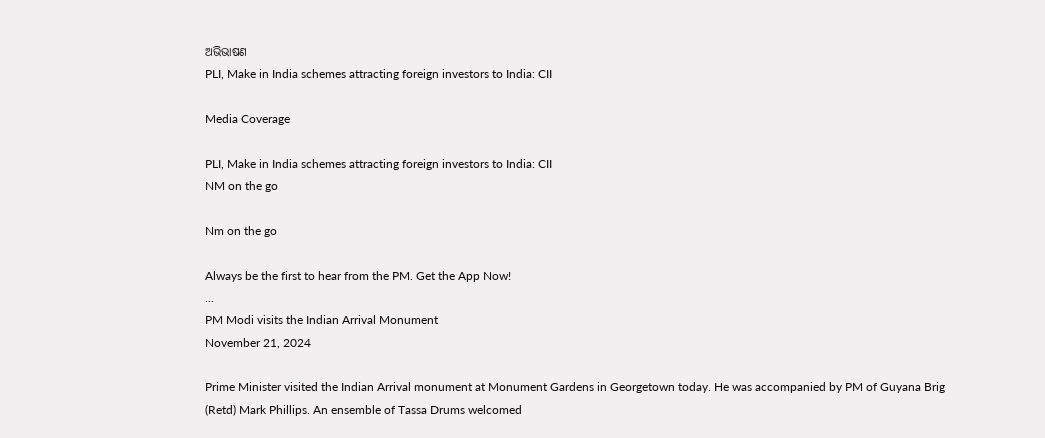ଅଭିଭାଷଣ
PLI, Make in India schemes attracting foreign investors to India: CII

Media Coverage

PLI, Make in India schemes attracting foreign investors to India: CII
NM on the go

Nm on the go

Always be the first to hear from the PM. Get the App Now!
...
PM Modi visits the Indian Arrival Monument
November 21, 2024

Prime Minister visited the Indian Arrival monument at Monument Gardens in Georgetown today. He was accompanied by PM of Guyana Brig (Retd) Mark Phillips. An ensemble of Tassa Drums welcomed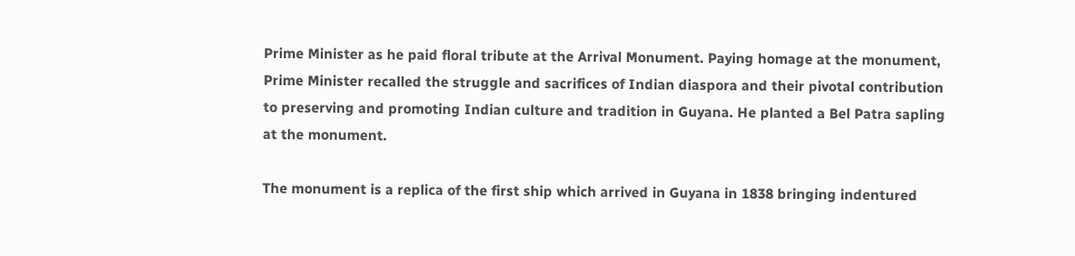Prime Minister as he paid floral tribute at the Arrival Monument. Paying homage at the monument, Prime Minister recalled the struggle and sacrifices of Indian diaspora and their pivotal contribution to preserving and promoting Indian culture and tradition in Guyana. He planted a Bel Patra sapling at the monument.

The monument is a replica of the first ship which arrived in Guyana in 1838 bringing indentured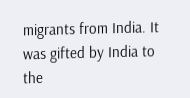migrants from India. It was gifted by India to the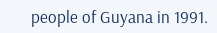people of Guyana in 1991.